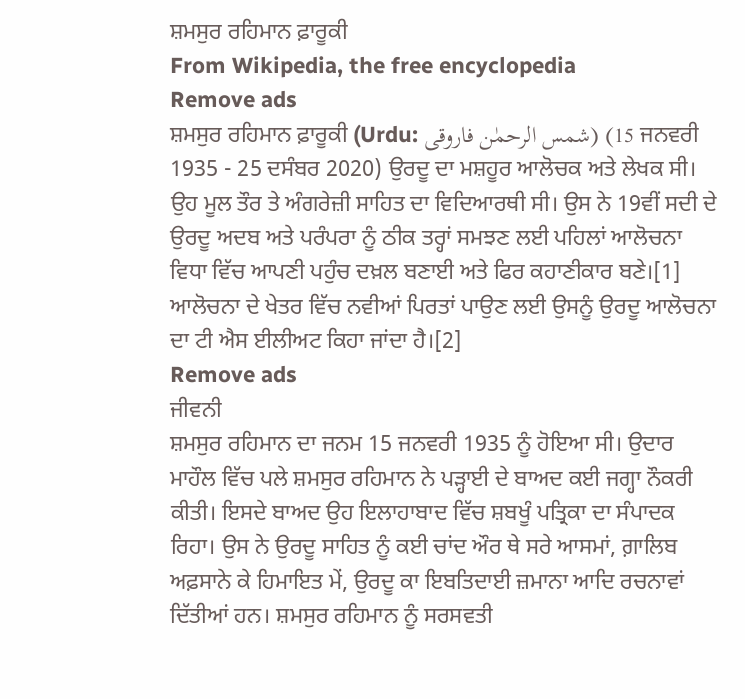ਸ਼ਮਸੁਰ ਰਹਿਮਾਨ ਫ਼ਾਰੂਕੀ
From Wikipedia, the free encyclopedia
Remove ads
ਸ਼ਮਸੁਰ ਰਹਿਮਾਨ ਫ਼ਾਰੂਕੀ (Urdu: شمس الرحمٰن فاروقی) (15 ਜਨਵਰੀ 1935 - 25 ਦਸੰਬਰ 2020) ਉਰਦੂ ਦਾ ਮਸ਼ਹੂਰ ਆਲੋਚਕ ਅਤੇ ਲੇਖਕ ਸੀ। ਉਹ ਮੂਲ ਤੌਰ ਤੇ ਅੰਗਰੇਜ਼ੀ ਸਾਹਿਤ ਦਾ ਵਿਦਿਆਰਥੀ ਸੀ। ਉਸ ਨੇ 19ਵੀਂ ਸਦੀ ਦੇ ਉਰਦੂ ਅਦਬ ਅਤੇ ਪਰੰਪਰਾ ਨੂੰ ਠੀਕ ਤਰ੍ਹਾਂ ਸਮਝਣ ਲਈ ਪਹਿਲਾਂ ਆਲੋਚਨਾ ਵਿਧਾ ਵਿੱਚ ਆਪਣੀ ਪਹੁੰਚ ਦਖ਼ਲ ਬਣਾਈ ਅਤੇ ਫਿਰ ਕਹਾਣੀਕਾਰ ਬਣੇ।[1] ਆਲੋਚਨਾ ਦੇ ਖੇਤਰ ਵਿੱਚ ਨਵੀਆਂ ਪਿਰਤਾਂ ਪਾਉਣ ਲਈ ਉਸਨੂੰ ਉਰਦੂ ਆਲੋਚਨਾ ਦਾ ਟੀ ਐਸ ਈਲੀਅਟ ਕਿਹਾ ਜਾਂਦਾ ਹੈ।[2]
Remove ads
ਜੀਵਨੀ
ਸ਼ਮਸੁਰ ਰਹਿਮਾਨ ਦਾ ਜਨਮ 15 ਜਨਵਰੀ 1935 ਨੂੰ ਹੋਇਆ ਸੀ। ਉਦਾਰ ਮਾਹੌਲ ਵਿੱਚ ਪਲੇ ਸ਼ਮਸੁਰ ਰਹਿਮਾਨ ਨੇ ਪੜ੍ਹਾਈ ਦੇ ਬਾਅਦ ਕਈ ਜਗ੍ਹਾ ਨੌਕਰੀ ਕੀਤੀ। ਇਸਦੇ ਬਾਅਦ ਉਹ ਇਲਾਹਾਬਾਦ ਵਿੱਚ ਸ਼ਬਖੂੰ ਪਤ੍ਰਿਕਾ ਦਾ ਸੰਪਾਦਕ ਰਿਹਾ। ਉਸ ਨੇ ਉਰਦੂ ਸਾਹਿਤ ਨੂੰ ਕਈ ਚਾਂਦ ਔਰ ਥੇ ਸਰੇ ਆਸਮਾਂ, ਗ਼ਾਲਿਬ ਅਫ਼ਸਾਨੇ ਕੇ ਹਿਮਾਇਤ ਮੇਂ, ਉਰਦੂ ਕਾ ਇਬਤਿਦਾਈ ਜ਼ਮਾਨਾ ਆਦਿ ਰਚਨਾਵਾਂ ਦਿੱਤੀਆਂ ਹਨ। ਸ਼ਮਸੁਰ ਰਹਿਮਾਨ ਨੂੰ ਸਰਸਵਤੀ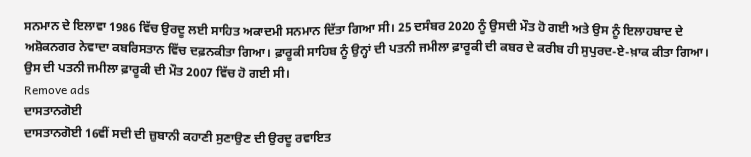ਸਨਮਾਨ ਦੇ ਇਲਾਵਾ 1986 ਵਿੱਚ ਉਰਦੂ ਲਈ ਸਾਹਿਤ ਅਕਾਦਮੀ ਸਨਮਾਨ ਦਿੱਤਾ ਗਿਆ ਸੀ। 25 ਦਸੰਬਰ 2020 ਨੂੰ ਉਸਦੀ ਮੌਤ ਹੋ ਗਈ ਅਤੇ ਉਸ ਨੂੰ ਇਲਾਹਬਾਦ ਦੇ ਅਸ਼ੋਕਨਗਰ ਨੇਵਾਦਾ ਕਬਰਿਸਤਾਨ ਵਿੱਚ ਦਫ਼ਨਕੀਤਾ ਗਿਆ। ਫ਼ਾਰੂਕੀ ਸਾਹਿਬ ਨੂੰ ਉਨ੍ਹਾਂ ਦੀ ਪਤਨੀ ਜਮੀਲਾ ਫ਼ਾਰੂਕੀ ਦੀ ਕਬਰ ਦੇ ਕਰੀਬ ਹੀ ਸੁਪੁਰਦ-ਏ-ਖ਼ਾਕ ਕੀਤਾ ਗਿਆ। ਉਸ ਦੀ ਪਤਨੀ ਜਮੀਲਾ ਫ਼ਾਰੂਕੀ ਦੀ ਮੌਤ 2007 ਵਿੱਚ ਹੋ ਗਈ ਸੀ।
Remove ads
ਦਾਸਤਾਨਗੋਈ
ਦਾਸਤਾਨਗੋਈ 16ਵੀਂ ਸਦੀ ਦੀ ਜ਼ੁਬਾਨੀ ਕਹਾਣੀ ਸੁਣਾਉਣ ਦੀ ਉਰਦੂ ਰਵਾਇਤ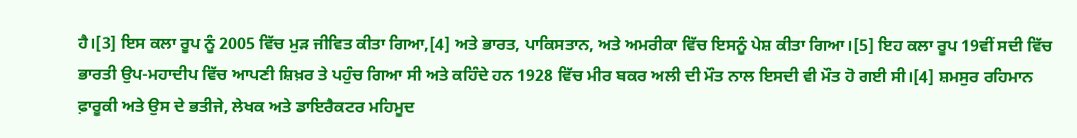ਹੈ।[3] ਇਸ ਕਲਾ ਰੂਪ ਨੂੰ 2005 ਵਿੱਚ ਮੁੜ ਜੀਵਿਤ ਕੀਤਾ ਗਿਆ,[4] ਅਤੇ ਭਾਰਤ, ਪਾਕਿਸਤਾਨ, ਅਤੇ ਅਮਰੀਕਾ ਵਿੱਚ ਇਸਨੂੰ ਪੇਸ਼ ਕੀਤਾ ਗਿਆ।[5] ਇਹ ਕਲਾ ਰੂਪ 19ਵੀਂ ਸਦੀ ਵਿੱਚ ਭਾਰਤੀ ਉਪ-ਮਹਾਦੀਪ ਵਿੱਚ ਆਪਣੀ ਸ਼ਿਖ਼ਰ ਤੇ ਪਹੁੰਚ ਗਿਆ ਸੀ ਅਤੇ ਕਹਿੰਦੇ ਹਨ 1928 ਵਿੱਚ ਮੀਰ ਬਕਰ ਅਲੀ ਦੀ ਮੌਤ ਨਾਲ ਇਸਦੀ ਵੀ ਮੌਤ ਹੋ ਗਈ ਸੀ।[4] ਸ਼ਮਸੁਰ ਰਹਿਮਾਨ ਫ਼ਾਰੂਕੀ ਅਤੇ ਉਸ ਦੇ ਭਤੀਜੇ, ਲੇਖਕ ਅਤੇ ਡਾਇਰੈਕਟਰ ਮਹਿਮੂਦ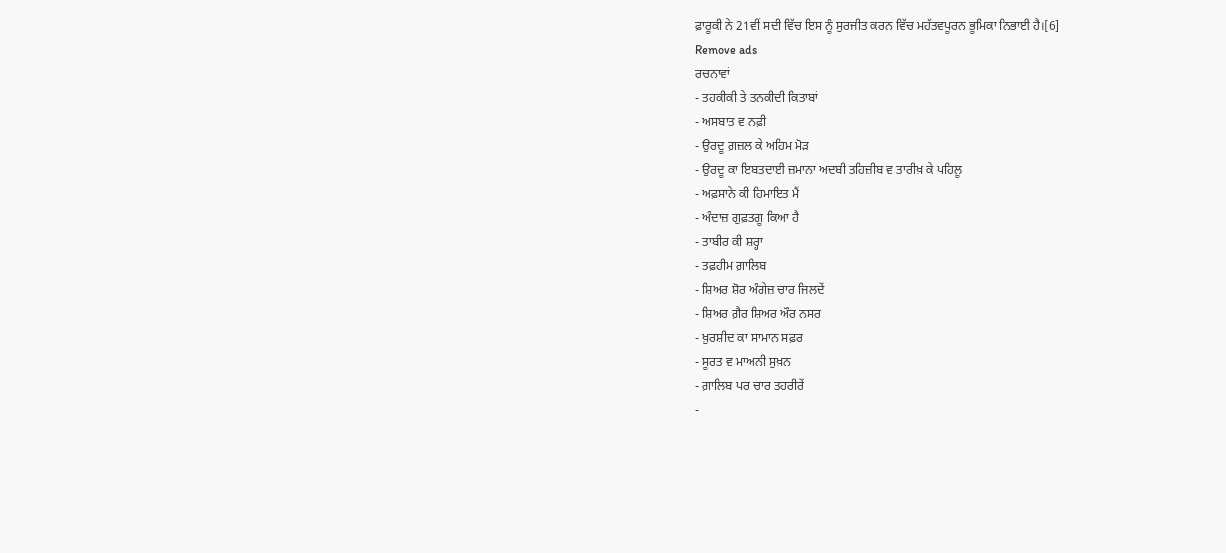ਫ਼ਾਰੂਕੀ ਨੇ 21ਵੀਂ ਸਦੀ ਵਿੱਚ ਇਸ ਨੂੰ ਸੁਰਜੀਤ ਕਰਨ ਵਿੱਚ ਮਹੱਤਵਪੂਰਨ ਭੂਮਿਕਾ ਨਿਭਾਈ ਹੈ।[6]
Remove ads
ਰਚਨਾਵਾਂ
- ਤਹਕੀਕੀ ਤੇ ਤਨਕੀਦੀ ਕਿਤਾਬਾਂ
- ਅਸਬਾਤ ਵ ਨਫ਼ੀ
- ਉਰਦੂ ਗ਼ਜ਼ਲ ਕੇ ਅਹਿਮ ਮੋੜ
- ਉਰਦੂ ਕਾ ਇਬਤਦਾਈ ਜ਼ਮਾਨਾ ਅਦਬੀ ਤਹਿਜ਼ੀਬ ਵ ਤਾਰੀਖ਼ ਕੇ ਪਹਿਲੂ
- ਅਫ਼ਸਾਨੇ ਕੀ ਹਿਮਾਇਤ ਮੈਂ
- ਅੰਦਾਜ਼ ਗੁਫ਼ਤਗੂ ਕਿਆ ਹੈ
- ਤਾਬੀਰ ਕੀ ਸ਼ਰ੍ਹਾ
- ਤਫ਼ਹੀਮ ਗ਼ਾਲਿਬ
- ਸ਼ਿਅਰ ਸ਼ੋਰ ਅੰਗੇਜ਼ ਚਾਰ ਜਿਲਦੇਂ
- ਸ਼ਿਅਰ ਗ਼ੈਰ ਸ਼ਿਅਰ ਔਰ ਨਸਰ
- ਖ਼ੁਰਸ਼ੀਦ ਕਾ ਸਾਮਾਨ ਸਫ਼ਰ
- ਸੂਰਤ ਵ ਮਾਅਨੀ ਸੁਖ਼ਨ
- ਗ਼ਾਲਿਬ ਪਰ ਚਾਰ ਤਹਰੀਰੇਂ
-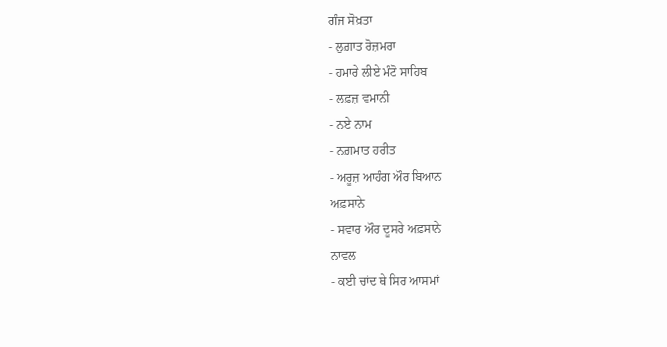ਗੰਜ ਸੋਖ਼ਤਾ
- ਲੁਗ਼ਾਤ ਰੋਜ਼ਮਰਾ
- ਹਮਾਰੇ ਲੀਏ ਮੰਟੋ ਸਾਹਿਬ
- ਲਫ਼ਜ਼ ਵਮਾਨੀ
- ਨਏ ਨਾਮ
- ਨਗ਼ਮਾਤ ਹਰੀਤ
- ਅਰੂਜ਼ ਆਹੰਗ ਔਰ ਬਿਆਨ
ਅਫ਼ਸਾਨੇ
- ਸਵਾਰ ਔਰ ਦੂਸਰੇ ਅਫ਼ਸਾਨੇ
ਨਾਵਲ
- ਕਈ ਚਾਂਦ ਥੇ ਸਿਰ ਆਸਮਾਂ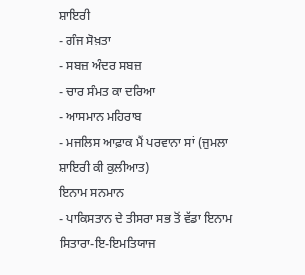ਸ਼ਾਇਰੀ
- ਗੰਜ ਸੋਖ਼ਤਾ
- ਸਬਜ਼ ਅੰਦਰ ਸਬਜ਼
- ਚਾਰ ਸੰਮਤ ਕਾ ਦਰਿਆ
- ਆਸਮਾਨ ਮਹਿਰਾਬ
- ਮਜਲਿਸ ਆਫ਼ਾਕ ਮੈਂ ਪਰਵਾਨਾ ਸਾਂ (ਜੁਮਲਾ ਸ਼ਾਇਰੀ ਕੀ ਕੁਲੀਆਤ)
ਇਨਾਮ ਸਨਮਾਨ
- ਪਾਕਿਸਤਾਨ ਦੇ ਤੀਸਰਾ ਸਭ ਤੋਂ ਵੱਡਾ ਇਨਾਮ ਸਿਤਾਰਾ-ਇ-ਇਮਤਿਯਾਜ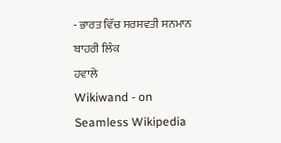- ਭਾਰਤ ਵਿੱਚ ਸਰਸਵਤੀ ਸਨਮਾਨ
ਬਾਹਰੀ ਲਿੰਕ
ਹਵਾਲੇ
Wikiwand - on
Seamless Wikipedia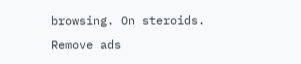browsing. On steroids.
Remove ads